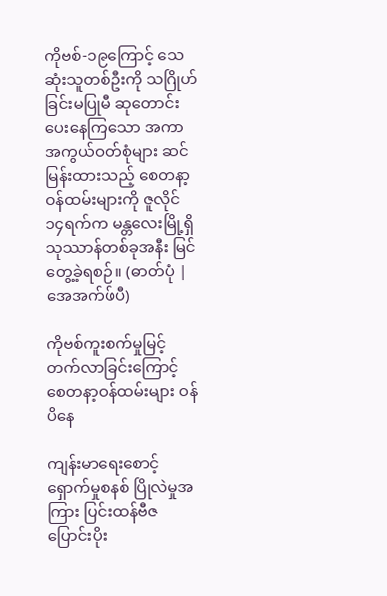ကိုဗစ်-၁၉ကြောင့် သေဆုံးသူတစ်ဦးကို သဂြိုဟ်ခြင်းမပြုမီ ဆုတောင်းပေးနေကြသော အကာအကွယ်ဝတ်စုံများ ဆင်မြန်းထားသည့် စေတနာ့ဝန်ထမ်းများကို ဇူလိုင်၁၄ရက်က မန္တလေးမြို့ရှိ သုဿာန်တစ်ခုအနီး မြင်တွေ့ခဲ့ရစဉ်။ (ဓာတ်ပုံ | အေအက်ဖ်ပီ)

ကိုဗစ်ကူးစက်မှုမြင့်တက်လာခြင်းကြောင့် စေတနာ့ဝန်ထမ်းများ ဝန်ပိနေ

ကျန်းမာရေးစောင့်ရှောက်မှုစနစ် ပြိုလဲမှုအကြား ပြင်းထန်ဗီဇပြောင်းပိုး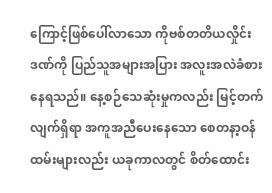ကြောင့်ဖြစ်ပေါ်လာသော ကိုဗစ်တတိယလှိုင်းဒဏ်ကို ပြည်သူအများအပြား အလူးအလဲခံစားနေရသည်။ နေ့စဉ်သေဆုံးမှုကလည်း မြင့်တက်လျက်ရှိရာ အကူအညီပေးနေသော စေတနာ့ဝန်ထမ်းများလည်း ယခုကာလတွင် စိတ်ထောင်း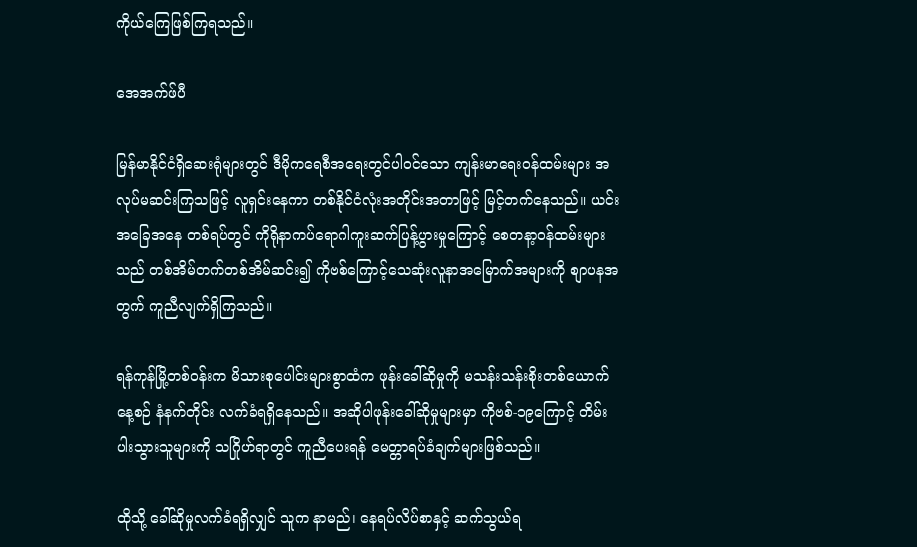ကိုယ်ကြေဖြစ်ကြရသည်။

အေအက်ဖ်ပီ

မြန်မာနိုင်ငံရှိဆေးရုံများတွင် ဒီမိုကရေစီအရေးတွင်ပါဝင်သော ကျန်းမာရေးဝန်ထမ်းများ အလုပ်မဆင်းကြသဖြင့် လူရှင်းနေကာ တစ်နိုင်ငံလုံးအတိုင်းအတာဖြင့် မြင့်တက်နေသည်။ ယင်းအခြေအနေ တစ်ရပ်တွင် ကိုရိုနာကပ်ရောဂါကူးဆက်ပြန့်ပွားမှုကြောင့် စေတနာ့ဝန်ထမ်းများသည် တစ်အိမ်တက်တစ်အိမ်ဆင်း၍ ကိုဗစ်ကြောင့်သေဆုံးလူနာအမြောက်အများကို စျာပနအတွက် ကူညီလျက်ရှိကြသည်။

ရန်ကုန်မြို့တစ်ဝန်းက မိသားစုပေါင်းများစွာထံက ဖုန်းခေါ်ဆိုမှုကို မသန်းသန်းစိုးတစ်ယောက် နေ့စဉ် နံနက်တိုင်း လက်ခံရရှိနေသည်။ အဆိုပါဖုန်းခေါ်ဆိုမှုများမှာ ကိုဗစ်-၁၉ကြောင့် တိမ်းပါးသွားသူများကို သဂြိုဟ်ရာတွင် ကူညီပေးရန် မေတ္တာရပ်ခံချက်များဖြစ်သည်။

ထိုသို့ ခေါ်ဆိုမှုလက်ခံရရှိလျှင် သူက နာမည်၊ နေရပ်လိပ်စာနှင့် ဆက်သွယ်ရ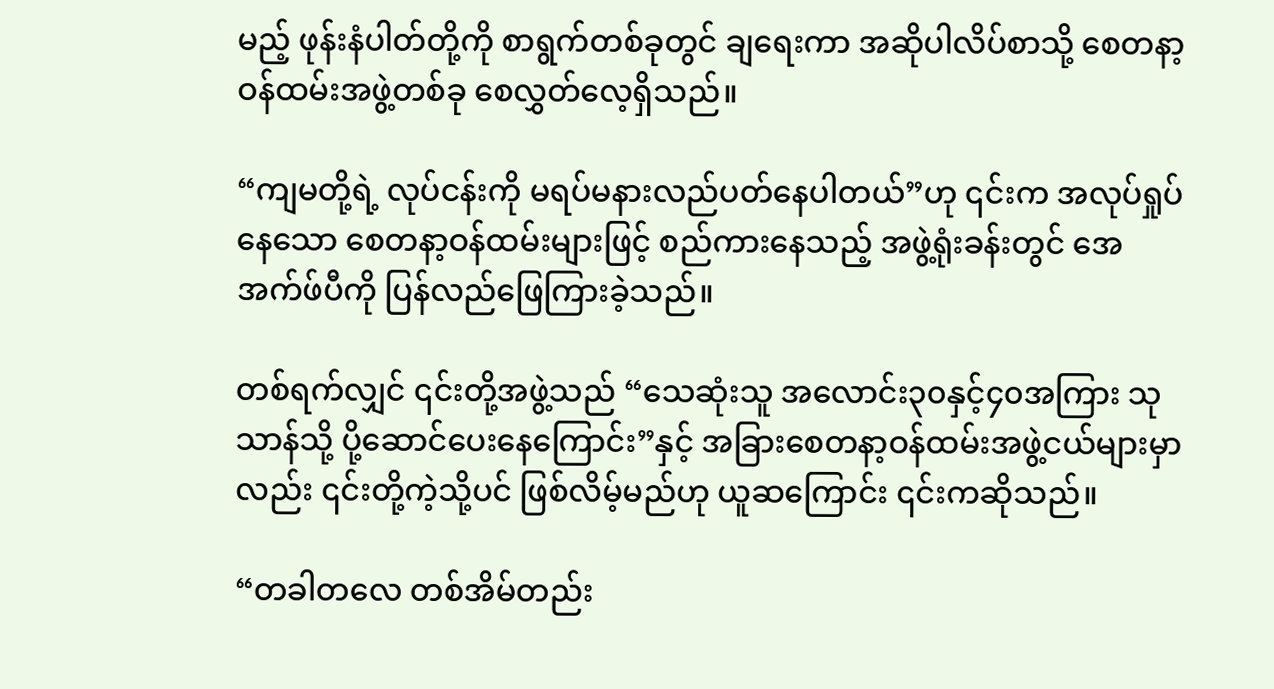မည့် ဖုန်းနံပါတ်တို့ကို စာရွက်တစ်ခုတွင် ချရေးကာ အဆိုပါလိပ်စာသို့ စေတနာ့ဝန်ထမ်းအဖွဲ့တစ်ခု စေလွှတ်လေ့ရှိသည်။

“ကျမတို့ရဲ့ လုပ်ငန်းကို မရပ်မနားလည်ပတ်နေပါတယ်”ဟု ၎င်းက အလုပ်ရှုပ်နေသော စေတနာ့ဝန်ထမ်းများဖြင့် စည်ကားနေသည့် အဖွဲ့ရုံးခန်းတွင် အေအက်ဖ်ပီကို ပြန်လည်ဖြေကြားခဲ့သည်။

တစ်ရက်လျှင် ၎င်းတို့အဖွဲ့သည် “သေဆုံးသူ အလောင်း၃၀နှင့်၄၀အကြား သုသာန်သို့ ပို့ဆောင်ပေးနေကြောင်း”နှင့် အခြားစေတနာ့ဝန်ထမ်းအဖွဲ့ငယ်များမှာလည်း ၎င်းတို့ကဲ့သို့ပင် ဖြစ်လိမ့်မည်ဟု ယူဆကြောင်း ၎င်းကဆိုသည်။

“တခါတလေ တစ်အိမ်တည်း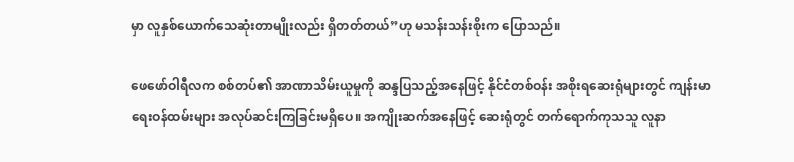မှာ လူနှစ်ယောက်သေဆုံးတာမျိုးလည်း ရှိတတ်တယ်”ဟု မသန်းသန်းစိုးက ပြောသည်။

ဖေဖော်ဝါရီလက စစ်တပ်၏ အာဏာသိမ်းယူမှုကို ဆန္ဒပြသည့်အနေဖြင့် နိုင်ငံတစ်ဝန်း အစိုးရဆေးရုံများတွင် ကျန်းမာရေးဝန်ထမ်းများ အလုပ်ဆင်းကြခြင်းမရှိပေ။ အကျိုးဆက်အနေဖြင့် ဆေးရုံတွင် တက်ရောက်ကုသသူ လူနာ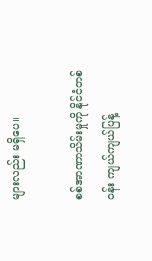များလည်း မရှိပေ။

စစ်အာဏာသိမ်းမှုကို နိုင်ငံတစ်ဝန်း ကျယ်ကျယ်ပြန့်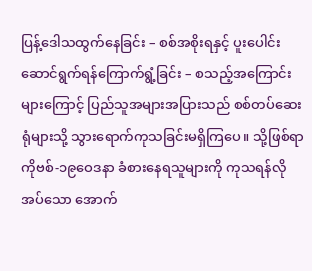ပြန့်ဒေါသထွက်နေခြင်း – စစ်အစိုးရနှင့် ပူးပေါင်းဆောင်ရွက်ရန်ကြောက်ရွံ့ခြင်း – စသည့်အကြောင်းများကြောင့် ပြည်သူအများအပြားသည် စစ်တပ်ဆေးရုံများသို့ သွားရောက်ကုသခြင်းမရှိကြပေ။ သို့ဖြစ်ရာ ကိုဗစ်-၁၉ဝေဒနာ ခံစားနေရသူများကို ကုသရန်လိုအပ်သော အောက်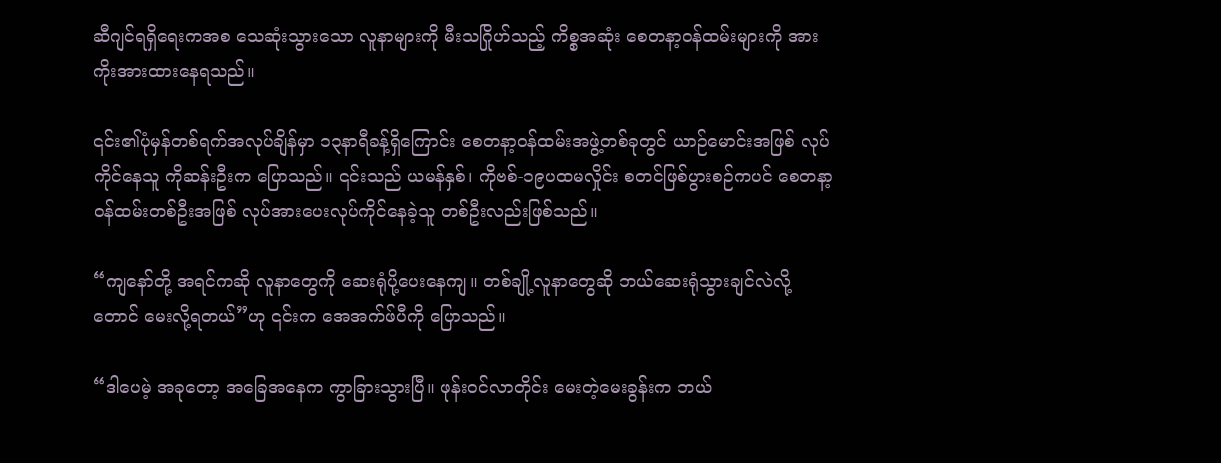ဆီဂျင်ရရှိရေးကအစ သေဆုံးသွားသော လူနာများကို မီးသဂြိုဟ်သည့် ကိစ္စအဆုံး စေတနာ့ဝန်ထမ်းများကို အားကိုးအားထားနေရသည်။

၎င်း၏ပုံမှန်တစ်ရက်အလုပ်ချိန်မှာ ၁၃နာရီခန့်ရှိကြောင်း စေတနာ့ဝန်ထမ်းအဖွဲ့တစ်ခုတွင် ယာဉ်မောင်းအဖြစ် လုပ်ကိုင်နေသူ ကိုဆန်းဦးက ပြောသည်။ ၎င်းသည် ယမန်နှစ်၊ ကိုဗစ်-၁၉ပထမလှိုင်း စတင်ဖြစ်ပွားစဉ်ကပင် စေတနာ့ဝန်ထမ်းတစ်ဦးအဖြစ် လုပ်အားပေးလုပ်ကိုင်နေခဲ့သူ တစ်ဦးလည်းဖြစ်သည်။

“ကျနော်တို့ အရင်ကဆို လူနာတွေကို ဆေးရုံပို့ပေးနေကျ။ တစ်ချို့လူနာတွေဆို ဘယ်ဆေးရုံသွားချင်လဲလို့ တောင် မေးလို့ရတယ်”ဟု ၎င်းက အေအက်ဖ်ပီကို ပြောသည်။

“ဒါပေမဲ့ အခုတော့ အခြေအနေက ကွာခြားသွားပြီ။ ဖုန်းဝင်လာတိုင်း မေးတဲ့မေးခွန်းက ဘယ်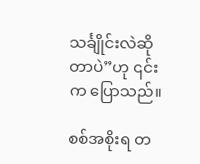သင်္ချိုင်းလဲဆိုတာပဲ”ဟု ၎င်းက ပြောသည်။

စစ်အစိုးရ တ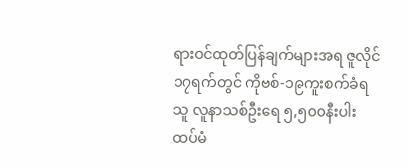ရားဝင်ထုတ်ပြန်ချက်များအရ ဇူလိုင်၁၇ရက်တွင် ကိုဗစ်-၁၉ကူးစက်ခံရသူ လူနာသစ်ဦးရေ ၅,၅၀၀နီးပါး ထပ်မံ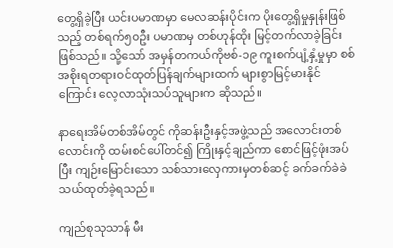တွေ့ရှိခဲ့ပြီး ယင်းပမာဏမှာ မေလဆန်းပိုင်းက ပိုးတွေ့ရှိမှုနှုန်းဖြစ်သည့် တစ်ရက်၅၀ဦး ပမာဏမှ တစ်ဟုန်ထိုး မြင့်တက်လာခဲ့ခြင်းဖြစ်သည်။ သို့သော် အမှန်တကယ်ကိုဗစ်-၁၉ ကူးစက်ပျံ့နှံ့မှုမှာ စစ်အစိုးရတရားဝင်ထုတ်ပြန်ချက်များထက် များစွာမြင့်မားနိုင်ကြောင်း လေ့လာသုံးသပ်သူများက ဆိုသည်။

နာရေးအိမ်တစ်အိမ်တွင် ကိုဆန်းဦးနှင့်အဖွဲ့သည် အလောင်းတစ်လောင်းကို ထမ်းစင်ပေါ်တင်၍ ကြိုးနှင့်ချည်ကာ စောင်ဖြင့်ဖုံးအပ်ပြီး ကျဉ်းမြောင်းသော သစ်သားလှေကားမှတစ်ဆင့် ခက်ခက်ခဲခဲ သယ်ထုတ်ခဲ့ရသည်။

ကျည်စုသုသာန် မီး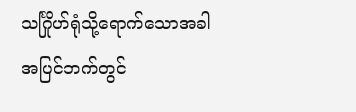သင်္ဂြိုဟ်ရုံသို့ရောက်သောအခါ အပြင်ဘက်တွင်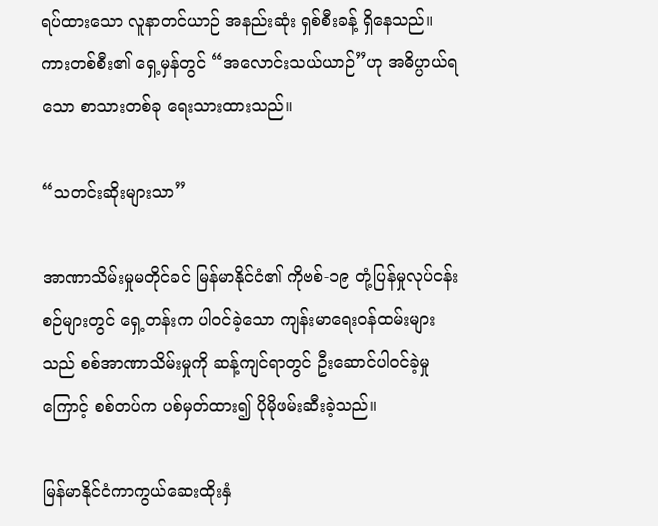ရပ်ထားသော လူနာတင်ယာဉ် အနည်းဆုံး ရှစ်စီးခန့် ရှိနေသည်။ ကားတစ်စီး၏ ရှေ့မှန်တွင် “အလောင်းသယ်ယာဉ်”ဟု အဓိပ္ပာယ်ရသော စာသားတစ်ခု ရေးသားထားသည်။

“သတင်းဆိုးများသာ”

အာဏာသိမ်းမှုမတိုင်ခင် မြန်မာနိုင်ငံ၏ ကိုဗစ်-၁၉ တုံ့ပြန်မှုလုပ်ငန်းစဉ်များတွင် ရှေ့တန်းက ပါဝင်ခဲ့သော ကျန်းမာရေးဝန်ထမ်းများသည် စစ်အာဏာသိမ်းမှုကို ဆန့်ကျင်ရာတွင် ဦးဆောင်ပါဝင်ခဲ့မှုကြောင့် စစ်တပ်က ပစ်မှတ်ထား၍ ပိုမိုဖမ်းဆီးခဲ့သည်။

မြန်မာနိုင်ငံကာကွယ်ဆေးထိုးနှံ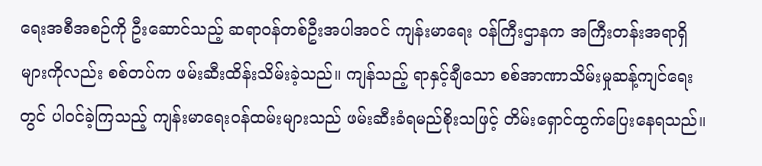ရေးအစီအစဉ်ကို ဦးဆောင်သည့် ဆရာဝန်တစ်ဦးအပါအဝင် ကျန်းမာရေး ဝန်ကြီးဌာနက အကြီးတန်းအရာရှိများကိုလည်း စစ်တပ်က ဖမ်းဆီးထိန်းသိမ်းခဲ့သည်။ ကျန်သည့် ရာနှင့်ချီသော စစ်အာဏာသိမ်းမှုဆန့်ကျင်ရေးတွင် ပါဝင်ခဲ့ကြသည့် ကျန်းမာရေးဝန်ထမ်းများသည် ဖမ်းဆီးခံရမည်စိုးသဖြင့် တိမ်းရှောင်ထွက်ပြေးနေရသည်။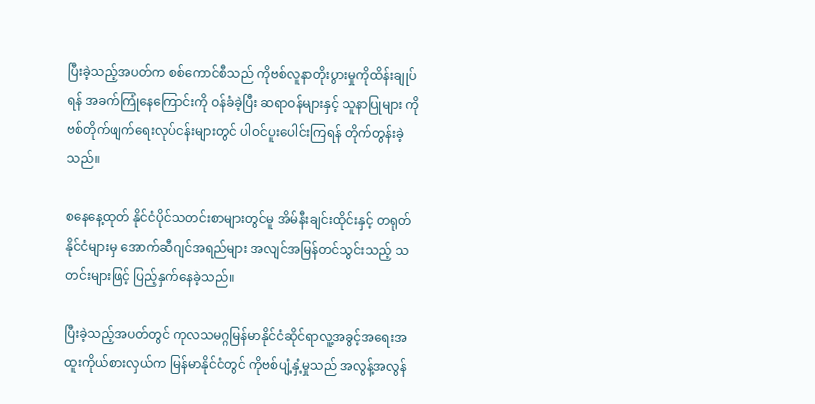ပြီးခဲ့သည့်အပတ်က စစ်ကောင်စီသည် ကိုဗစ်လူနာတိုးပွားမှုကိုထိန်းချုပ်ရန် အခက်ကြုံနေကြောင်းကို ဝန်ခံခဲ့ပြီး ဆရာဝန်များနှင့် သူနာပြုများ ကိုဗစ်တိုက်ဖျက်ရေးလုပ်ငန်းများတွင် ပါဝင်ပူးပေါင်းကြရန် တိုက်တွန်းခဲ့သည်။

စနေနေ့ထုတ် နိုင်ငံပိုင်သတင်းစာများတွင်မူ အိမ်နီးချင်းထိုင်းနှင့် တရုတ်နိုင်ငံများမှ အောက်ဆီဂျင်အရည်များ အလျင်အမြန်တင်သွင်းသည့် သတင်းများဖြင့် ပြည့်နှက်နေခဲ့သည်။

ပြီးခဲ့သည့်အပတ်တွင် ကုလသမဂ္ဂမြန်မာနိုင်ငံဆိုင်ရာလူ့အခွင့်အရေးအထူးကိုယ်စားလှယ်က မြန်မာနိုင်ငံတွင် ကိုဗစ်ပျံ့နှံ့မှုသည် အလွန့်အလွန်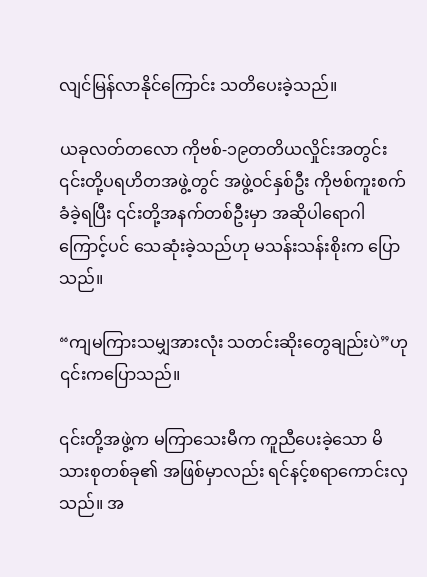လျင်မြန်လာနိုင်ကြောင်း သတိပေးခဲ့သည်။

ယခုလတ်တလော ကိုဗစ်-၁၉တတိယလှိုင်းအတွင်း ၎င်းတို့ပရဟိတအဖွဲ့တွင် အဖွဲ့ဝင်နှစ်ဦး ကိုဗစ်ကူးစက်ခံခဲ့ရပြီး ၎င်းတို့အနက်တစ်ဦးမှာ အဆိုပါရောဂါကြောင့်ပင် သေဆုံးခဲ့သည်ဟု မသန်းသန်းစိုးက ပြောသည်။

“ကျမကြားသမျှအားလုံး သတင်းဆိုးတွေချည်းပဲ”ဟု ၎င်းကပြောသည်။

၎င်းတို့အဖွဲ့က မကြာသေးမီက ကူညီပေးခဲ့သော မိသားစုတစ်ခု၏ အဖြစ်မှာလည်း ရင်နင့်စရာကောင်းလှသည်။ အ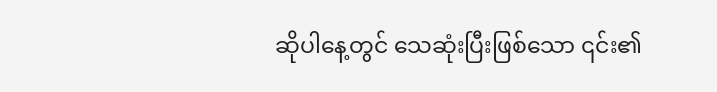ဆိုပါနေ့တွင် သေဆုံးပြီးဖြစ်သော ၎င်း၏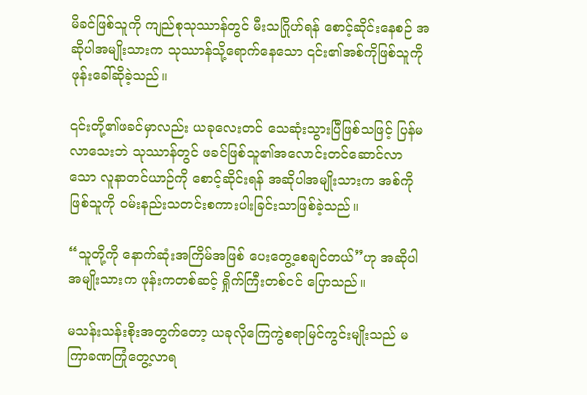မိခင်ဖြစ်သူကို ကျည်စုသုဿာန်တွင် မီးသဂြိုဟ်ရန် စောင့်ဆိုင်းနေစဉ် အဆိုပါအမျိုးသားက သုဿာန်သို့ရောက်နေသော ၎င်း၏အစ်ကိုဖြစ်သူကို ဖုန်းခေါ်ဆိုခဲ့သည်။

၎င်းတို့၏ဖခင်မှာလည်း ယခုလေးတင် သေဆုံးသွားပြီဖြစ်သဖြင့် ပြန်မလာသေးဘဲ သုဿာန်တွင် ဖခင်ဖြစ်သူ၏အလောင်းတင်ဆောင်လာသော လူနာတင်ယာဉ်ကို စောင့်ဆိုင်းရန် အဆိုပါအမျိုးသားက အစ်ကိုဖြစ်သူကို ဝမ်းနည်းသတင်းစကားပါးခြင်းသာဖြစ်ခဲ့သည်။

“သူတို့ကို နောက်ဆုံးအကြိမ်အဖြစ် ပေးတွေ့စေချင်တယ်”ဟု အဆိုပါအမျိုးသားက ဖုန်းကတစ်ဆင့် ရှိုက်ကြီးတစ်ငင် ပြောသည်။

မသန်းသန်းစိုးအတွက်တော့ ယခုလိုကြေကွဲစရာမြင်ကွင်းမျိုးသည် မကြာခဏကြုံတွေ့လာရ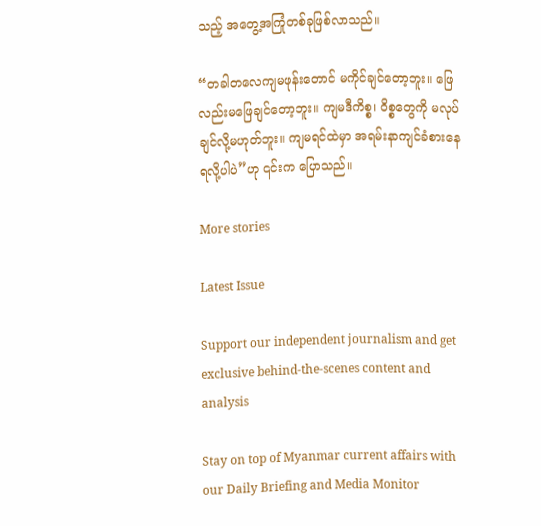သည့် အတွေ့အကြုံတစ်ခုဖြစ်လာသည်။

“တခါတလေကျမဖုန်းတောင် မကိုင်ချင်တော့ဘူး။ ဖြေလည်းမဖြေချင်တော့ဘူး။ ကျမဒီကိစ္စ၊ ဝိစ္စတွေကို မလုပ်ချင်လို့မဟုတ်ဘူး။ ကျမရင်ထဲမှာ အရမ်းနာကျင်ခံစားနေရလို့ပါပဲ”ဟု ၎င်းက ပြောသည်။

More stories

Latest Issue

Support our independent journalism and get exclusive behind-the-scenes content and analysis

Stay on top of Myanmar current affairs with our Daily Briefing and Media Monitor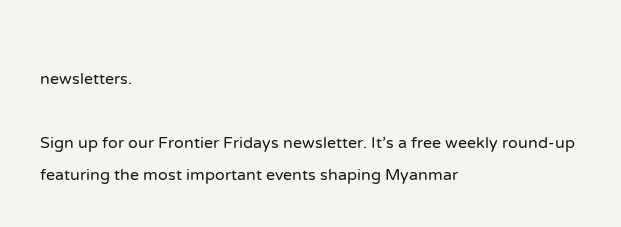newsletters.

Sign up for our Frontier Fridays newsletter. It’s a free weekly round-up featuring the most important events shaping Myanmar